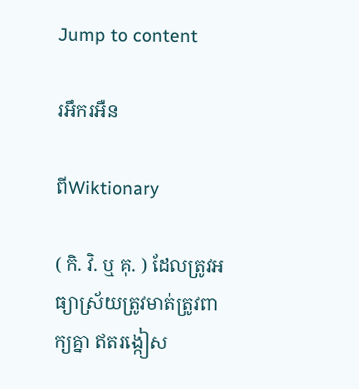Jump to content

រអឹករអឺន

ពីWiktionary

( កិ. វិ. ឬ គុ. ) ដែលត្រូវអធ្យាស្រ័យត្រូវមាត់ត្រូវពាក្យគ្នា ឥតរង្កៀស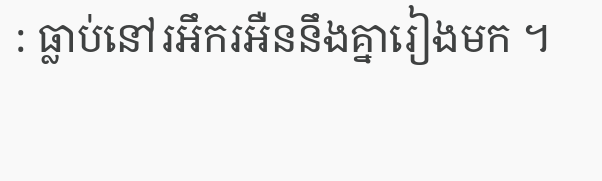: ធ្លាប់នៅរអឹករអឺននឹងគ្នារៀងមក ។